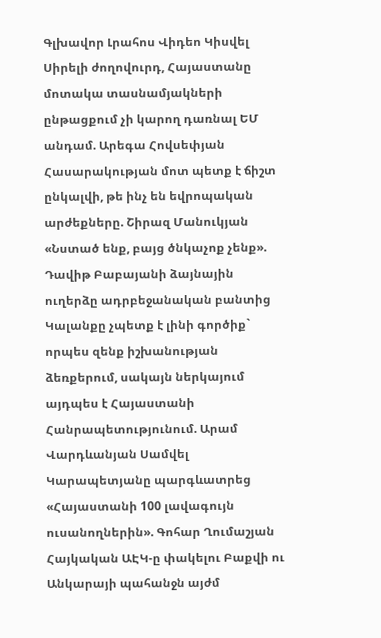Գլխավոր Լրահոս Վիդեո Կիսվել
Սիրելի ժողովուրդ, Հայաստանը մոտակա տասնամյակների ընթացքում չի կարող դառնալ ԵՄ անդամ. Արեգա Հովսեփյան Հասարակության մոտ պետք է ճիշտ ընկալվի, թե ինչ են եվրոպական արժեքները. Շիրազ Մանուկյան «Նստած ենք, բայց ծնկաչոք չենք». Դավիթ Բաբայանի ձայնային ուղերձը ադրբեջանական բանտից Կալանքը չպետք է լինի գործիք` որպես զենք իշխանության ձեռքերում, սակայն ներկայում այդպես է Հայաստանի Հանրապետությունում. Արամ Վարդևանյան Սամվել Կարապետյանը պարգևատրեց «Հայաստանի 100 լավագույն ուսանողներին». Գոհար Ղումաշյան Հայկական ԱԷԿ-ը փակելու Բաքվի ու Անկարայի պահանջն այժմ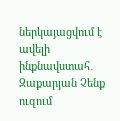ներկայացվում է ավելի ինքնավստահ․ Զաքարյան Չենք ուզում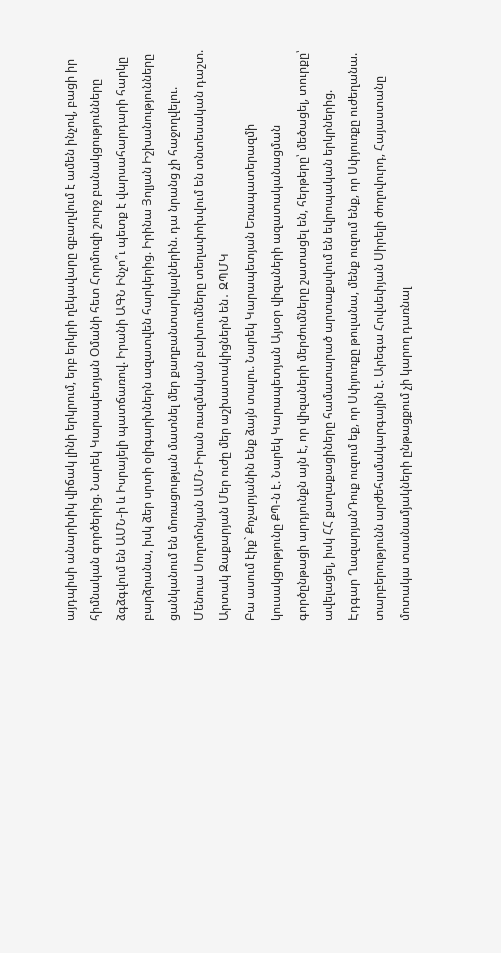այդպիսի անարխիկ վիճակ լինի երկրում, երբ երկրի ղեկավարը զբաղվում է ամեն ինչով, բացի իր հիմնական գործերից. Նարեկ Կարապետյան Օմանի հետ Հորմուզի շուրջ բանակցությունները ձգձգվում են ԱՄՆ-ի և Իսրայելի պատճառով. Իրանի ԱԳՆ Ինչո՞ւ պետք է վարսահարդարի հարկը բարձրանա, իսկ ձեր սրտի օլիգարխներն ազատվեն հարկերից. Իրինա Յոլյան Իշխանությունները ցանկանում են մոռացության մատնել մեր քաղբանտարկյալներին. դա նրանց չի հաջողվելու. Մենուա Սողոմոնյան ԱՄՆ-Իրան ռազմական բախումները տեղափոխվում են տնտեսական դաշտ. Արտակ Զաքարյան Մեր ուժը մեր աշխատակիցներն են․ ԶՊՄԿ
Բա ասում էիք` Քոչարյանին ենք ձայն տալու. Նարեկ Կարապետյան Եռապատերազմի կուսակցությունը ՔՊ-ն է. Նարեկ Կարապետյան Այսօր վիզաների ազատականացման գործընթացի արդյունքն այն է, որ վիզաների մերժումները շատացել են, հերթերը՝ մեծացել, տուրքը՝ ավելացել, իսկ ՀՀ քաղաքացիները համատարած արտաքսվում են եվրոպական երկրներից. Էդգար ՂազարյանԴուք ուզում եք, որ Սփյուռքը թուլանա, մենք ուզում ենք, որ Սփյուռքը ուժեղանա. տարբերությունն արժեհամակարգային է. Արեգա Հովսեփյան Սիրելի ժողովուրդ, Հայաստանը մոտակա տասնամյակների ընթացքում չի կարող դառնալ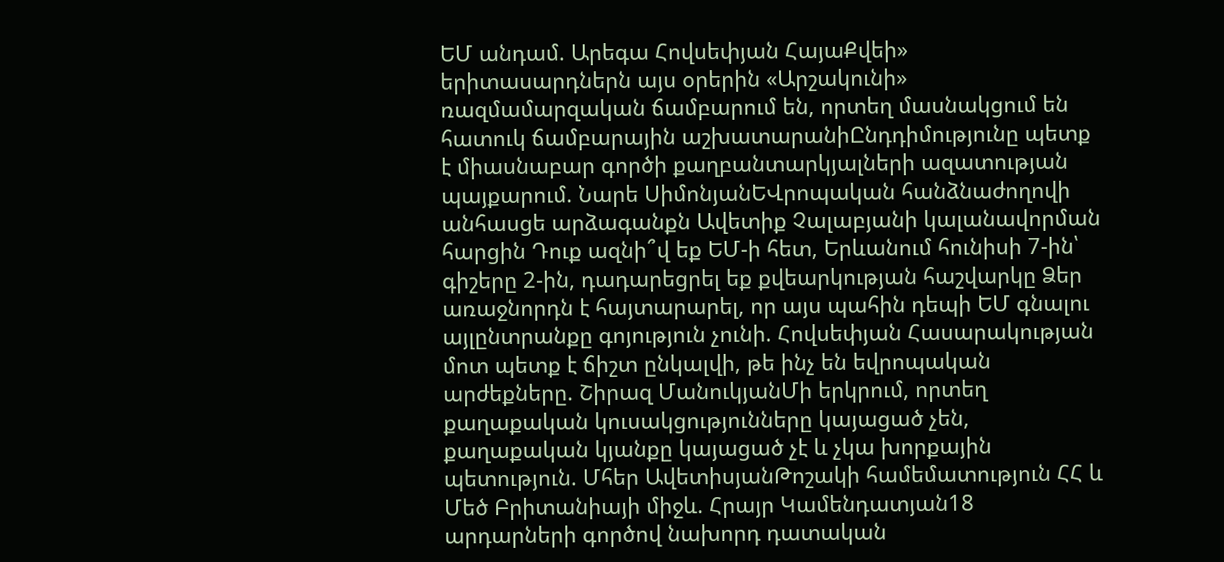ԵՄ անդամ. Արեգա Հովսեփյան ՀայաՔվեի» երիտասարդներն այս օրերին «Արշակունի» ռազմամարզական ճամբարում են, որտեղ մասնակցում են հատուկ ճամբարային աշխատարանիԸնդդիմությունը պետք է միասնաբար գործի քաղբանտարկյալների ազատության պայքարում. Նարե ՍիմոնյանԵՎրոպական հանձնաժողովի անհասցե արձագանքն Ավետիք Չալաբյանի կալանավորման հարցին Դուք ազնի՞վ եք ԵՄ-ի հետ, Երևանում հունիսի 7-ին՝ գիշերը 2-ին, դադարեցրել եք քվեարկության հաշվարկը Ձեր առաջնորդն է հայտարարել, որ այս պահին դեպի ԵՄ գնալու այլընտրանքը գոյություն չունի. Հովսեփյան Հասարակության մոտ պետք է ճիշտ ընկալվի, թե ինչ են եվրոպական արժեքները. Շիրազ ՄանուկյանՄի երկրում, որտեղ քաղաքական կուսակցությունները կայացած չեն, քաղաքական կյանքը կայացած չէ և չկա խորքային պետություն. Մհեր ԱվետիսյանԹոշակի համեմատություն ՀՀ և Մեծ Բրիտանիայի միջև. Հրայր Կամենդատյան18 արդարների գործով նախորդ դատական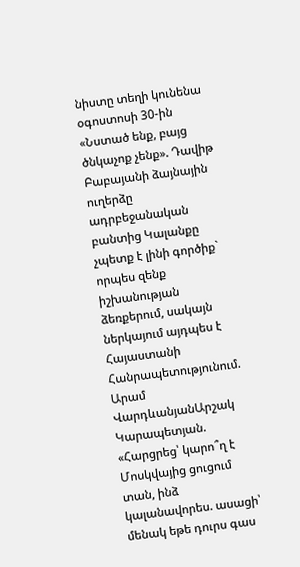նիստը տեղի կունենա օգոստոսի 30-ին «Նստած ենք, բայց ծնկաչոք չենք». Դավիթ Բաբայանի ձայնային ուղերձը ադրբեջանական բանտից Կալանքը չպետք է լինի գործիք` որպես զենք իշխանության ձեռքերում, սակայն ներկայում այդպես է Հայաստանի Հանրապետությունում. Արամ ՎարդևանյանԱրշակ Կարապետյան. «Հարցրեց՝ կարո՞ղ է Մոսկվայից ցուցում տան, ինձ կալանավորես. ասացի՝ մենակ եթե դուրս գաս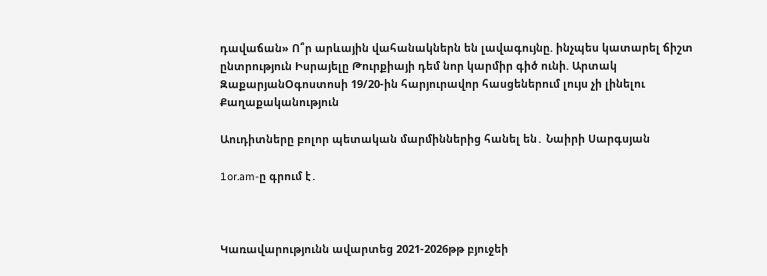դավաճան» Ո՞ր արևային վահանակներն են լավագույնը. ինչպես կատարել ճիշտ ընտրություն Իսրայելը Թուրքիայի դեմ նոր կարմիր գիծ ունի. Արտակ ԶաքարյանՕգոստոսի 19/20-ին հարյուրավոր հասցեներում լույս չի լինելու
Քաղաքականություն

Աուդիտները բոլոր պետական մարմիններից հանել են․ Նաիրի Սարգսյան

1or.am-ը գրում է․



Կառավարությունն ավարտեց 2021-2026թթ բյուջեի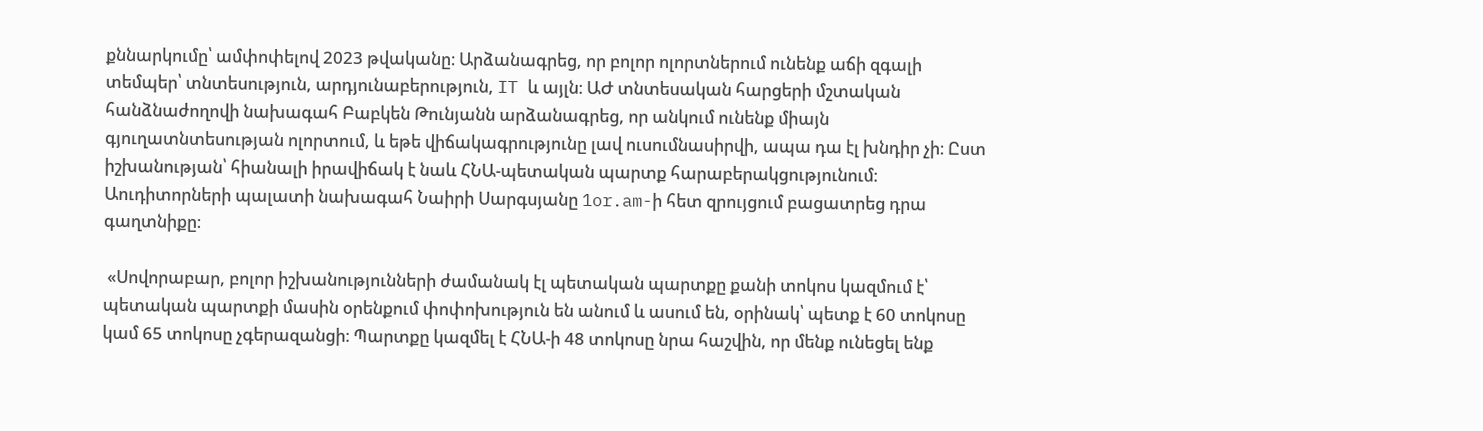քննարկումը՝ ամփոփելով 2023 թվականը։ Արձանագրեց, որ բոլոր ոլորտներում ունենք աճի զգալի տեմպեր՝ տնտեսություն, արդյունաբերություն, IT և այլն։ ԱԺ տնտեսական հարցերի մշտական հանձնաժողովի նախագահ Բաբկեն Թունյանն արձանագրեց, որ անկում ունենք միայն գյուղատնտեսության ոլորտում, և եթե վիճակագրությունը լավ ուսումնասիրվի, ապա դա էլ խնդիր չի։ Ըստ իշխանության՝ հիանալի իրավիճակ է նաև ՀՆԱ-պետական պարտք հարաբերակցությունում։ Աուդիտորների պալատի նախագահ Նաիրի Սարգսյանը 1or.am-ի հետ զրույցում բացատրեց դրա գաղտնիքը։

 «Սովորաբար, բոլոր իշխանությունների ժամանակ էլ պետական պարտքը քանի տոկոս կազմում է՝ պետական պարտքի մասին օրենքում փոփոխություն են անում և ասում են, օրինակ՝ պետք է 60 տոկոսը կամ 65 տոկոսը չգերազանցի։ Պարտքը կազմել է ՀՆԱ-ի 48 տոկոսը նրա հաշվին, որ մենք ունեցել ենք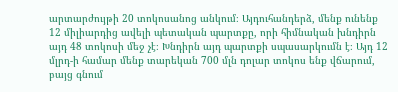արտարժույթի 20 տոկոսանոց անկում։ Այդուհանդերձ, մենք ունենք 12 միլիարդից ավելի պետական պարտքը, որի հիմնական խնդիրն այդ 48 տոկոսի մեջ չէ։ Խնդիրն այդ պարտքի սպասարկումն է։ Այդ 12 մլրդ-ի համար մենք տարեկան 700 մլն դոլար տոկոս ենք վճարում, բայց գնում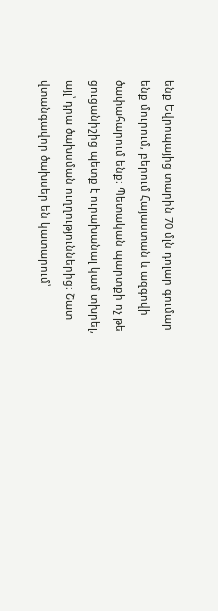ենք Եվրոպայից տարին 70 մլն դոլար գումար ենք մուրում, բերում Հայաստան և ազգովի ծափահարում ենք։ Պետական պարտքի ոչ թե ցուցանիշից պետք է ուրախանալ կամ տխրել, այլ՝ դրա ծախսման ուղղություններից։ Շատ վտանգավոր ծախսեր են կատարում՝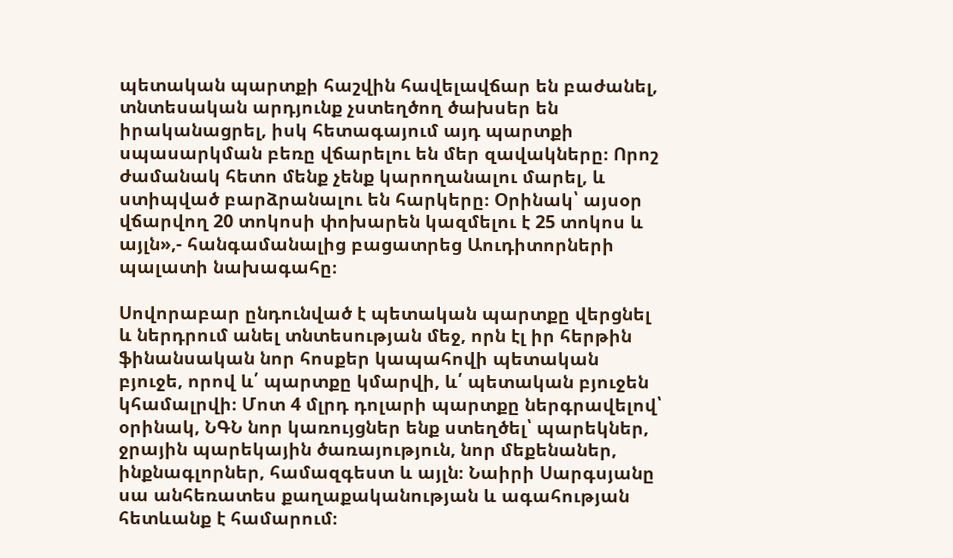պետական պարտքի հաշվին հավելավճար են բաժանել, տնտեսական արդյունք չստեղծող ծախսեր են իրականացրել, իսկ հետագայում այդ պարտքի սպասարկման բեռը վճարելու են մեր զավակները։ Որոշ ժամանակ հետո մենք չենք կարողանալու մարել, և ստիպված բարձրանալու են հարկերը։ Օրինակ՝ այսօր վճարվող 20 տոկոսի փոխարեն կազմելու է 25 տոկոս և այլն»,- հանգամանալից բացատրեց Աուդիտորների պալատի նախագահը։

Սովորաբար ընդունված է պետական պարտքը վերցնել և ներդրում անել տնտեսության մեջ, որն էլ իր հերթին ֆինանսական նոր հոսքեր կապահովի պետական բյուջե, որով և՛ պարտքը կմարվի, և՛ պետական բյուջեն կհամալրվի։ Մոտ 4 մլրդ դոլարի պարտքը ներգրավելով՝ օրինակ, ՆԳՆ նոր կառույցներ ենք ստեղծել՝ պարեկներ, ջրային պարեկային ծառայություն, նոր մեքենաներ, ինքնագլորներ, համազգեստ և այլն։ Նաիրի Սարգսյանը սա անհեռատես քաղաքականության և ագահության հետևանք է համարում։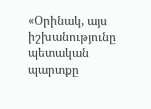«Օրինակ, այս իշխանությունը պետական պարտքը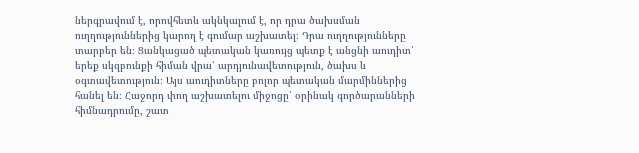ներգրավում է, որովհետև ակնկալում է, որ դրա ծախսման ուղղություններից կարող է գումար աշխատել։ Դրա ուղղությունները տարբեր են։ Ցանկացած պետական կառույց պետք է անցնի աուդիտ՝ երեք սկզբունքի հիման վրա՝ արդյունավետություն, ծախս և օգտավետություն։ Այս աուդիտները բոլոր պետական մարմիններից հանել են։ Հաջորդ փող աշխատելու միջոցը՝ օրինակ գործարանների հիմնադրումը, շատ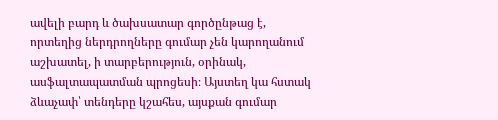ավելի բարդ և ծախսատար գործընթաց է, որտեղից ներդրողները գումար չեն կարողանում աշխատել, ի տարբերություն, օրինակ, ասֆալտապատման պրոցեսի։ Այստեղ կա հստակ ձևաչափ՝ տենդերը կշահես, այսքան գումար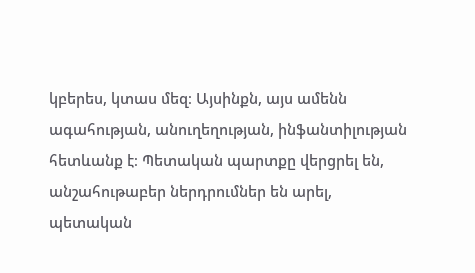կբերես, կտաս մեզ։ Այսինքն, այս ամենն ագահության, անուղեղության, ինֆանտիլության հետևանք է։ Պետական պարտքը վերցրել են, անշահութաբեր ներդրումներ են արել, պետական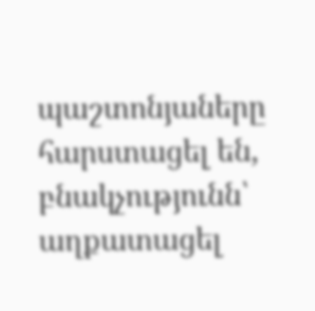պաշտոնյաները հարստացել են, բնակչությունն՝ աղքատացել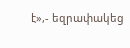է»,- եզրափակեց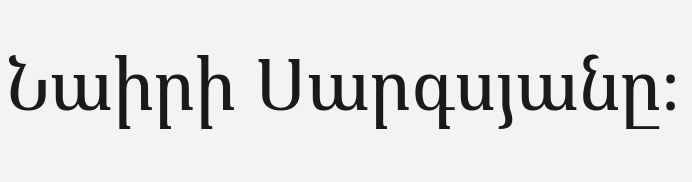Նաիրի Սարգսյանը։